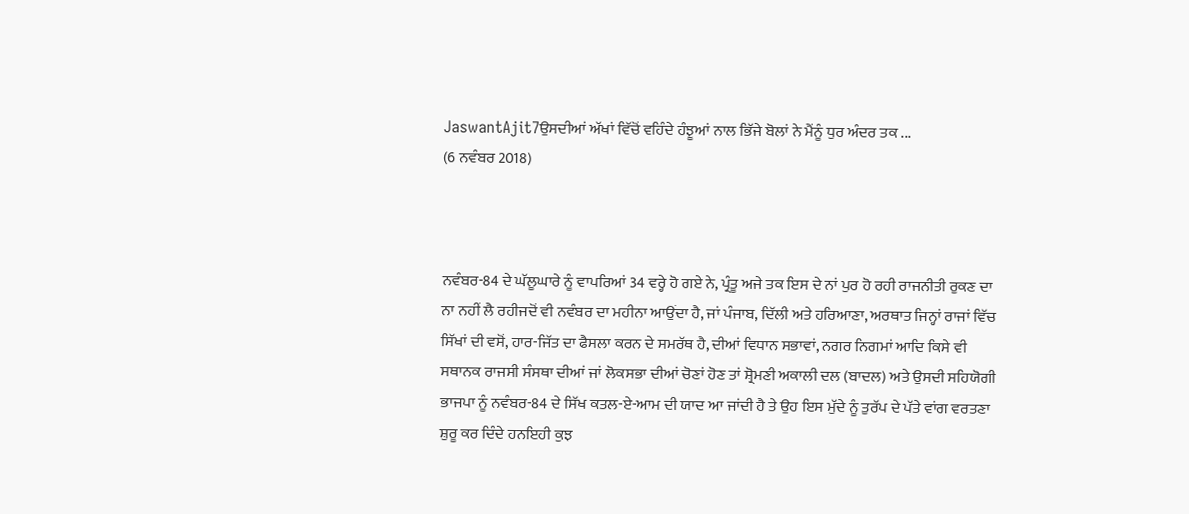JaswantAjit7ਉਸਦੀਆਂ ਅੱਖਾਂ ਵਿੱਚੋਂ ਵਹਿੰਦੇ ਹੰਝੂਆਂ ਨਾਲ ਭਿੱਜੇ ਬੋਲਾਂ ਨੇ ਮੈਂਨੂੰ ਧੁਰ ਅੰਦਰ ਤਕ ...
(6 ਨਵੰਬਰ 2018)



ਨਵੰਬਰ-84 ਦੇ ਘੱਲੂਘਾਰੇ ਨੂੰ ਵਾਪਰਿਆਂ 34 ਵਰ੍ਹੇ ਹੋ ਗਏ ਨੇ, ਪ੍ਰੰਤੂ ਅਜੇ ਤਕ ਇਸ ਦੇ ਨਾਂ ਪੁਰ ਹੋ ਰਹੀ ਰਾਜਨੀਤੀ ਰੁਕਣ ਦਾ ਨਾ ਨਹੀਂ ਲੈ ਰਹੀਜਦੋਂ ਵੀ ਨਵੰਬਰ ਦਾ ਮਹੀਨਾ ਆਉਂਦਾ ਹੈ, ਜਾਂ ਪੰਜਾਬ, ਦਿੱਲੀ ਅਤੇ ਹਰਿਆਣਾ, ਅਰਥਾਤ ਜਿਨ੍ਹਾਂ ਰਾਜਾਂ ਵਿੱਚ ਸਿੱਖਾਂ ਦੀ ਵਸੋਂ, ਹਾਰ-ਜਿੱਤ ਦਾ ਫੈਸਲਾ ਕਰਨ ਦੇ ਸਮਰੱਥ ਹੈ, ਦੀਆਂ ਵਿਧਾਨ ਸਭਾਵਾਂ, ਨਗਰ ਨਿਗਮਾਂ ਆਦਿ ਕਿਸੇ ਵੀ ਸਥਾਨਕ ਰਾਜਸੀ ਸੰਸਥਾ ਦੀਆਂ ਜਾਂ ਲੋਕਸਭਾ ਦੀਆਂ ਚੋਣਾਂ ਹੋਣ ਤਾਂ ਸ਼੍ਰੋਮਣੀ ਅਕਾਲੀ ਦਲ (ਬਾਦਲ) ਅਤੇ ਉਸਦੀ ਸਹਿਯੋਗੀ ਭਾਜਪਾ ਨੂੰ ਨਵੰਬਰ-84 ਦੇ ਸਿੱਖ ਕਤਲ-ਏ-ਆਮ ਦੀ ਯਾਦ ਆ ਜਾਂਦੀ ਹੈ ਤੇ ਉਹ ਇਸ ਮੁੱਦੇ ਨੂੰ ਤੁਰੱਪ ਦੇ ਪੱਤੇ ਵਾਂਗ ਵਰਤਣਾ ਸ਼ੁਰੂ ਕਰ ਦਿੰਦੇ ਹਨਇਹੀ ਕੁਝ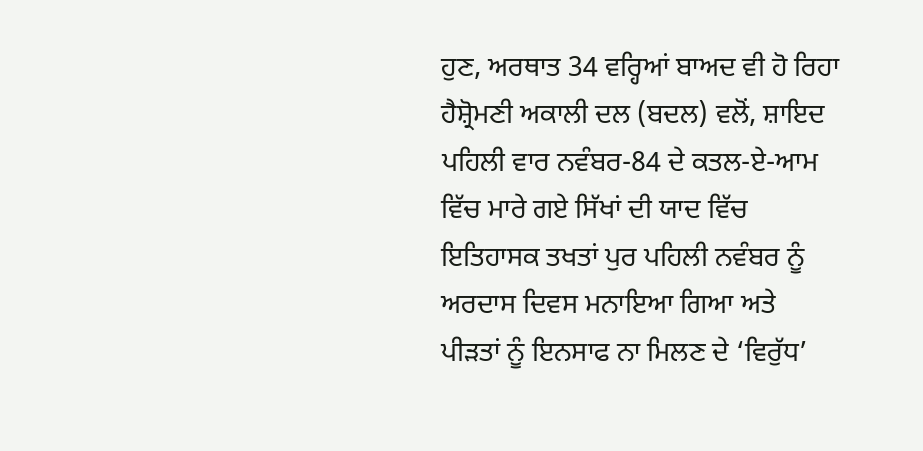ਹੁਣ, ਅਰਥਾਤ 34 ਵਰ੍ਹਿਆਂ ਬਾਅਦ ਵੀ ਹੋ ਰਿਹਾ ਹੈਸ਼੍ਰੋਮਣੀ ਅਕਾਲੀ ਦਲ (ਬਦਲ) ਵਲੋਂ, ਸ਼ਾਇਦ ਪਹਿਲੀ ਵਾਰ ਨਵੰਬਰ-84 ਦੇ ਕਤਲ-ਏ-ਆਮ ਵਿੱਚ ਮਾਰੇ ਗਏ ਸਿੱਖਾਂ ਦੀ ਯਾਦ ਵਿੱਚ ਇਤਿਹਾਸਕ ਤਖਤਾਂ ਪੁਰ ਪਹਿਲੀ ਨਵੰਬਰ ਨੂੰ ਅਰਦਾਸ ਦਿਵਸ ਮਨਾਇਆ ਗਿਆ ਅਤੇ ਪੀੜਤਾਂ ਨੂੰ ਇਨਸਾਫ ਨਾ ਮਿਲਣ ਦੇ ‘ਵਿਰੁੱਧ’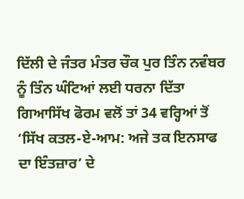ਦਿੱਲੀ ਦੇ ਜੰਤਰ ਮੰਤਰ ਚੌਕ ਪੁਰ ਤਿੰਨ ਨਵੰਬਰ ਨੂੰ ਤਿੰਨ ਘੰਟਿਆਂ ਲਈ ਧਰਨਾ ਦਿੱਤਾ ਗਿਆਸਿੱਖ ਫੋਰਮ ਵਲੋਂ ਤਾਂ 34 ਵਰ੍ਹਿਆਂ ਤੋਂ ‘ਸਿੱਖ ਕਤਲ-ਏ-ਆਮ: ਅਜੇ ਤਕ ਇਨਸਾਫ ਦਾ ਇੰਤਜ਼ਾਰ’ ਦੇ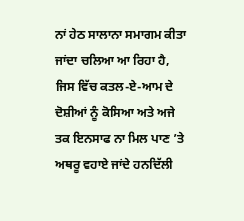ਨਾਂ ਹੇਠ ਸਾਲਾਨਾ ਸਮਾਗਮ ਕੀਤਾ ਜਾਂਦਾ ਚਲਿਆ ਆ ਰਿਹਾ ਹੈ, ਜਿਸ ਵਿੱਚ ਕਤਲ-ਏ-ਆਮ ਦੇ ਦੋਸ਼ੀਆਂ ਨੂੰ ਕੋਸਿਆ ਅਤੇ ਅਜੇ ਤਕ ਇਨਸਾਫ ਨਾ ਮਿਲ ਪਾਣ ’ਤੇ ਅਥਰੂ ਵਹਾਏ ਜਾਂਦੇ ਹਨਦਿੱਲੀ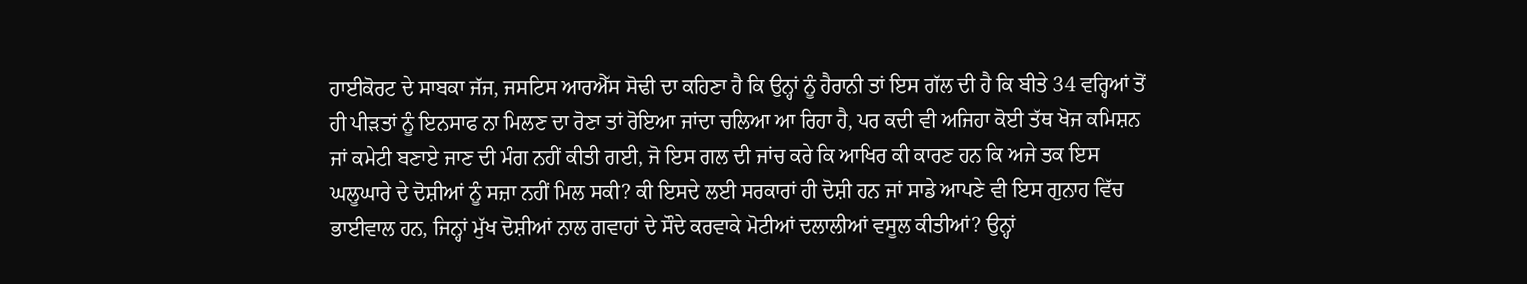ਹਾਈਕੋਰਟ ਦੇ ਸਾਬਕਾ ਜੱਜ, ਜਸਟਿਸ ਆਰਐੱਸ ਸੋਢੀ ਦਾ ਕਹਿਣਾ ਹੈ ਕਿ ਉਨ੍ਹਾਂ ਨੂੰ ਹੈਰਾਨੀ ਤਾਂ ਇਸ ਗੱਲ ਦੀ ਹੈ ਕਿ ਬੀਤੇ 34 ਵਰ੍ਹਿਆਂ ਤੋਂ ਹੀ ਪੀੜਤਾਂ ਨੂੰ ਇਨਸਾਫ ਨਾ ਮਿਲਣ ਦਾ ਰੋਣਾ ਤਾਂ ਰੋਇਆ ਜਾਂਦਾ ਚਲਿਆ ਆ ਰਿਹਾ ਹੈ, ਪਰ ਕਦੀ ਵੀ ਅਜਿਹਾ ਕੋਈ ਤੱਥ ਖੋਜ ਕਮਿਸ਼ਨ ਜਾਂ ਕਮੇਟੀ ਬਣਾਏ ਜਾਣ ਦੀ ਮੰਗ ਨਹੀਂ ਕੀਤੀ ਗਈ, ਜੋ ਇਸ ਗਲ ਦੀ ਜਾਂਚ ਕਰੇ ਕਿ ਆਖਿਰ ਕੀ ਕਾਰਣ ਹਨ ਕਿ ਅਜੇ ਤਕ ਇਸ ਘਲੂਘਾਰੇ ਦੇ ਦੋਸ਼ੀਆਂ ਨੂੰ ਸਜ਼ਾ ਨਹੀਂ ਮਿਲ ਸਕੀ? ਕੀ ਇਸਦੇ ਲਈ ਸਰਕਾਰਾਂ ਹੀ ਦੋਸ਼ੀ ਹਨ ਜਾਂ ਸਾਡੇ ਆਪਣੇ ਵੀ ਇਸ ਗੁਨਾਹ ਵਿੱਚ ਭਾਈਵਾਲ ਹਨ, ਜਿਨ੍ਹਾਂ ਮੁੱਖ ਦੋਸ਼ੀਆਂ ਨਾਲ ਗਵਾਹਾਂ ਦੇ ਸੌਦੇ ਕਰਵਾਕੇ ਮੋਟੀਆਂ ਦਲਾਲੀਆਂ ਵਸੂਲ ਕੀਤੀਆਂ? ਉਨ੍ਹਾਂ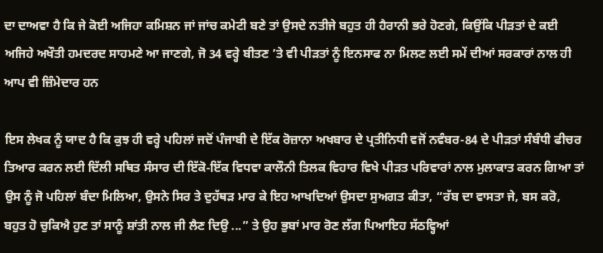ਦਾ ਦਾਅਵਾ ਹੈ ਕਿ ਜੇ ਕੋਈ ਅਜਿਹਾ ਕਮਿਸ਼ਨ ਜਾਂ ਜਾਂਚ ਕਮੇਟੀ ਬਣੇ ਤਾਂ ਉਸਦੇ ਨਤੀਜੇ ਬਹੁਤ ਹੀ ਹੈਰਾਨੀ ਭਰੇ ਹੋਣਗੇ, ਕਿਉਂਕਿ ਪੀੜਤਾਂ ਦੇ ਕਈ ਅਜਿਹੇ ਅਖੌਤੀ ਹਮਦਰਦ ਸਾਹਮਣੇ ਆ ਜਾਣਗੇ, ਜੋ 34 ਵਰ੍ਹੇ ਬੀਤਣ ’ਤੇ ਵੀ ਪੀੜਤਾਂ ਨੂੰ ਇਨਸਾਫ ਨਾ ਮਿਲਣ ਲਈ ਸਮੇਂ ਦੀਆਂ ਸਰਕਾਰਾਂ ਨਾਲ ਹੀ ਆਪ ਵੀ ਜ਼ਿੰਮੇਦਾਰ ਹਨ

ਇਸ ਲੇਖਕ ਨੂੰ ਯਾਦ ਹੈ ਕਿ ਕੁਝ ਹੀ ਵਰ੍ਹੇ ਪਹਿਲਾਂ ਜਦੋਂ ਪੰਜਾਬੀ ਦੇ ਇੱਕ ਰੋਜ਼ਾਨਾ ਅਖਬਾਰ ਦੇ ਪ੍ਰਤੀਨਿਧੀ ਵਜੋਂ ਨਵੰਬਰ-84 ਦੇ ਪੀੜਤਾਂ ਸੰਬੰਧੀ ਫੀਚਰ ਤਿਆਰ ਕਰਨ ਲਈ ਦਿੱਲੀ ਸਥਿਤ ਸੰਸਾਰ ਦੀ ਇੱਕੋ-ਇੱਕ ਵਿਧਵਾ ਕਾਲੌਨੀ ਤਿਲਕ ਵਿਹਾਰ ਵਿਖੇ ਪੀੜਤ ਪਰਿਵਾਰਾਂ ਨਾਲ ਮੁਲਾਕਾਤ ਕਰਨ ਗਿਆ ਤਾਂ ਉਸ ਨੂੰ ਜੋ ਪਹਿਲਾਂ ਬੰਦਾ ਮਿਲਿਆ, ਉਸਨੇ ਸਿਰ ਤੇ ਦੁਹੱਥੜ ਮਾਰ ਕੇ ਇਹ ਆਖਦਿਆਂ ਉਸਦਾ ਸੁਅਗਤ ਕੀਤਾ, “ਰੱਬ ਦਾ ਵਾਸਤਾ ਜੇ, ਬਸ ਕਰੋ, ਬਹੁਤ ਹੋ ਚੁਕਿਐ ਹੁਣ ਤਾਂ ਸਾਨੂੰ ਸ਼ਾਂਤੀ ਨਾਲ ਜੀ ਲੈਣ ਦਿਉ ...” ਤੇ ਉਹ ਭੁਬਾਂ ਮਾਰ ਰੋਣ ਲੱਗ ਪਿਆਇਹ ਸੱਠਵ੍ਹਿਆਂ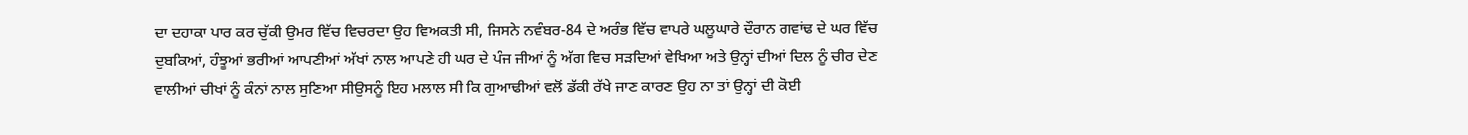ਦਾ ਦਹਾਕਾ ਪਾਰ ਕਰ ਚੁੱਕੀ ਉਮਰ ਵਿੱਚ ਵਿਚਰਦਾ ਉਹ ਵਿਅਕਤੀ ਸੀ, ਜਿਸਨੇ ਨਵੰਬਰ-84 ਦੇ ਅਰੰਭ ਵਿੱਚ ਵਾਪਰੇ ਘਲੂਘਾਰੇ ਦੌਰਾਨ ਗਵਾਂਢ ਦੇ ਘਰ ਵਿੱਚ ਦੁਬਕਿਆਂ, ਹੰਝੂਆਂ ਭਰੀਆਂ ਆਪਣੀਆਂ ਅੱਖਾਂ ਨਾਲ ਆਪਣੇ ਹੀ ਘਰ ਦੇ ਪੰਜ ਜੀਆਂ ਨੂੰ ਅੱਗ ਵਿਚ ਸੜਦਿਆਂ ਵੇਖਿਆ ਅਤੇ ਉਨ੍ਹਾਂ ਦੀਆਂ ਦਿਲ ਨੂੰ ਚੀਰ ਦੇਣ ਵਾਲੀਆਂ ਚੀਖਾਂ ਨੂੰ ਕੰਨਾਂ ਨਾਲ ਸੁਣਿਆ ਸੀਉਸਨੂੰ ਇਹ ਮਲਾਲ ਸੀ ਕਿ ਗੁਆਢੀਆਂ ਵਲੋਂ ਡੱਕੀ ਰੱਖੇ ਜਾਣ ਕਾਰਣ ਉਹ ਨਾ ਤਾਂ ਉਨ੍ਹਾਂ ਦੀ ਕੋਈ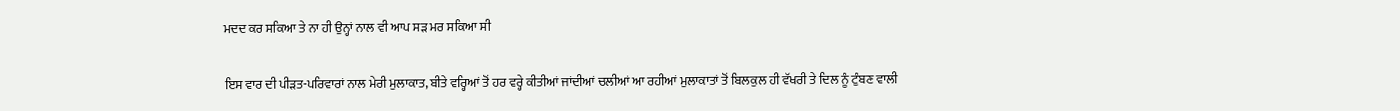ਮਦਦ ਕਰ ਸਕਿਆ ਤੇ ਨਾ ਹੀ ਉਨ੍ਹਾਂ ਨਾਲ ਵੀ ਆਪ ਸੜ ਮਰ ਸਕਿਆ ਸੀ

ਇਸ ਵਾਰ ਦੀ ਪੀੜਤ-ਪਰਿਵਾਰਾਂ ਨਾਲ ਮੇਰੀ ਮੁਲਾਕਾਤ, ਬੀਤੇ ਵਰ੍ਹਿਆਂ ਤੋਂ ਹਰ ਵਰ੍ਹੇ ਕੀਤੀਆਂ ਜਾਂਦੀਆਂ ਚਲੀਆਂ ਆ ਰਹੀਆਂ ਮੁਲਾਕਾਤਾਂ ਤੋਂ ਬਿਲਕੁਲ ਹੀ ਵੱਖਰੀ ਤੇ ਦਿਲ ਨੂੰ ਟੁੰਬਣ ਵਾਲੀ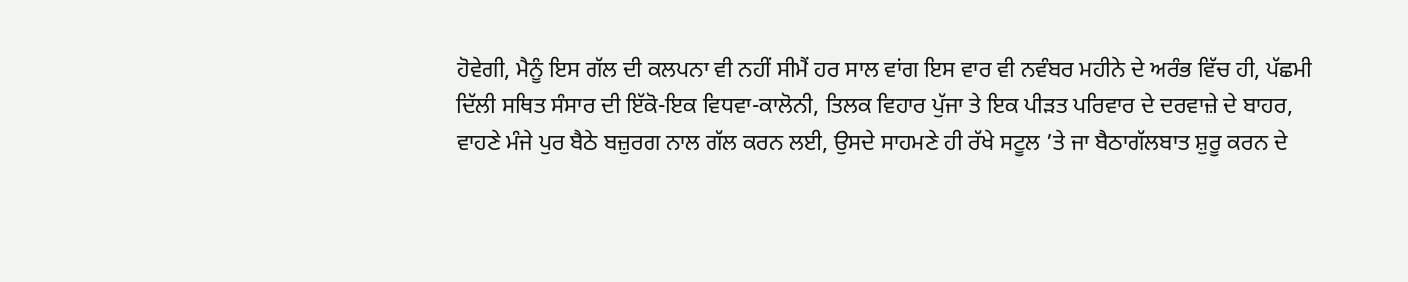ਹੋਵੇਗੀ, ਮੈਨੂੰ ਇਸ ਗੱਲ ਦੀ ਕਲਪਨਾ ਵੀ ਨਹੀਂ ਸੀਮੈਂ ਹਰ ਸਾਲ ਵਾਂਗ ਇਸ ਵਾਰ ਵੀ ਨਵੰਬਰ ਮਹੀਨੇ ਦੇ ਅਰੰਭ ਵਿੱਚ ਹੀ, ਪੱਛਮੀ ਦਿੱਲੀ ਸਥਿਤ ਸੰਸਾਰ ਦੀ ਇੱਕੋ-ਇਕ ਵਿਧਵਾ-ਕਾਲੋਨੀ, ਤਿਲਕ ਵਿਹਾਰ ਪੁੱਜਾ ਤੇ ਇਕ ਪੀੜਤ ਪਰਿਵਾਰ ਦੇ ਦਰਵਾਜ਼ੇ ਦੇ ਬਾਹਰ, ਵਾਹਣੇ ਮੰਜੇ ਪੁਰ ਬੈਠੇ ਬਜ਼ੁਰਗ ਨਾਲ ਗੱਲ ਕਰਨ ਲਈ, ਉਸਦੇ ਸਾਹਮਣੇ ਹੀ ਰੱਖੇ ਸਟੂਲ ’ਤੇ ਜਾ ਬੈਠਾਗੱਲਬਾਤ ਸ਼ੁਰੂ ਕਰਨ ਦੇ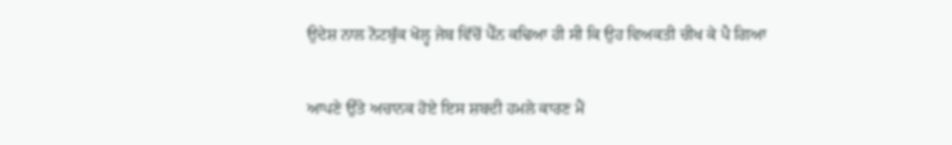ਉਦੇਸ਼ ਨਾਲ ਨੋਟਬੁੱਕ ਖੋਲ੍ਹ ਜੇਬ ਵਿੱਚੋਂ ਪੈੱਨ ਕਢਿਆ ਹੀ ਸੀ ਕਿ ਉਹ ਵਿਅਕਤੀ ਚੀਖ ਕੇ ਪੈ ਗਿਆ

ਆਪਣੇ ਉੱਤੇ ਅਚਾਨਕ ਹੋਏ ਇਸ ਸ਼ਬਦੀ ਹਮਲੇ ਕਾਰਣ ਮੈਂ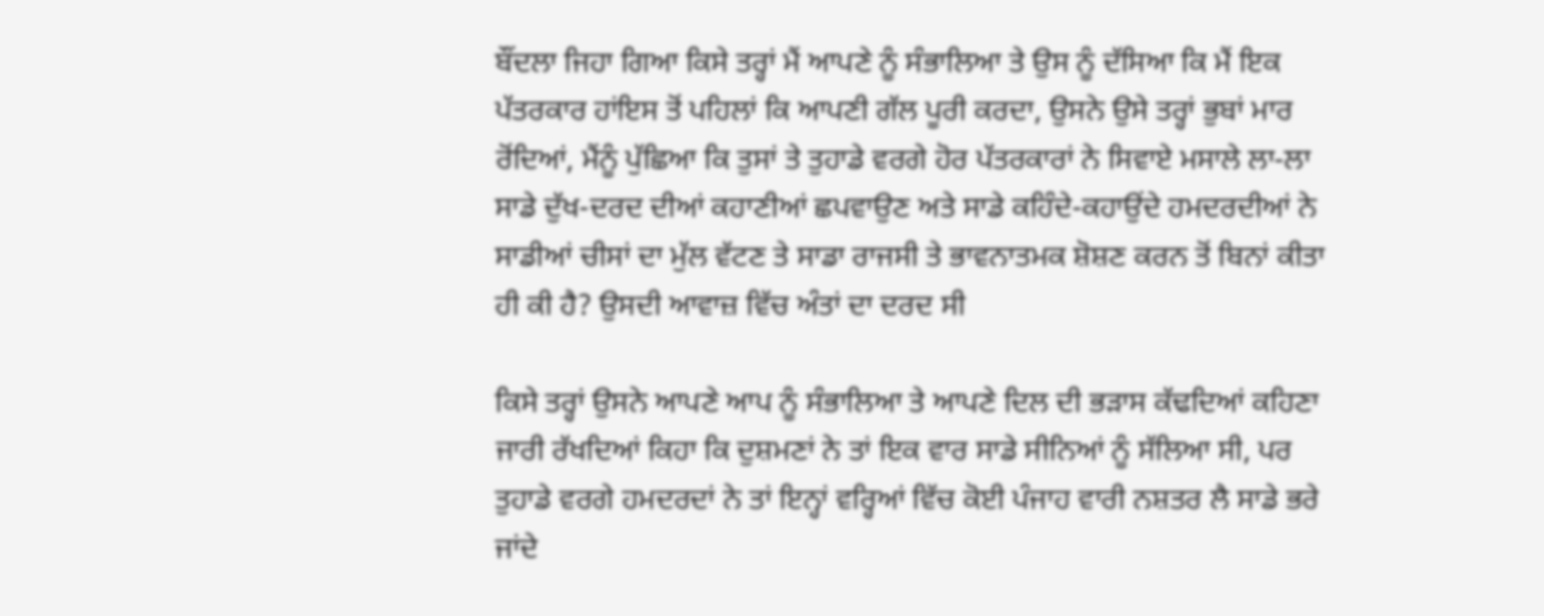ਬੌਂਦਲਾ ਜਿਹਾ ਗਿਆ ਕਿਸੇ ਤਰ੍ਹਾਂ ਮੈਂ ਆਪਣੇ ਨੂੰ ਸੰਭਾਲਿਆ ਤੇ ਉਸ ਨੂੰ ਦੱਸਿਆ ਕਿ ਮੈਂ ਇਕ ਪੱਤਰਕਾਰ ਹਾਂਇਸ ਤੋਂ ਪਹਿਲਾਂ ਕਿ ਆਪਣੀ ਗੱਲ ਪੂਰੀ ਕਰਦਾ, ਉਸਨੇ ਉਸੇ ਤਰ੍ਹਾਂ ਭੁਬਾਂ ਮਾਰ ਰੋਂਦਿਆਂ, ਮੈਂਨੂੰ ਪੁੱਛਿਆ ਕਿ ਤੁਸਾਂ ਤੇ ਤੁਹਾਡੇ ਵਰਗੇ ਹੋਰ ਪੱਤਰਕਾਰਾਂ ਨੇ ਸਿਵਾਏ ਮਸਾਲੇ ਲਾ-ਲਾ ਸਾਡੇ ਦੁੱਖ-ਦਰਦ ਦੀਆਂ ਕਹਾਣੀਆਂ ਛਪਵਾਉਣ ਅਤੇ ਸਾਡੇ ਕਹਿੰਦੇ-ਕਹਾਉਂਦੇ ਹਮਦਰਦੀਆਂ ਨੇ ਸਾਡੀਆਂ ਚੀਸਾਂ ਦਾ ਮੁੱਲ ਵੱਟਣ ਤੇ ਸਾਡਾ ਰਾਜਸੀ ਤੇ ਭਾਵਨਾਤਮਕ ਸ਼ੋਸ਼ਣ ਕਰਨ ਤੋਂ ਬਿਨਾਂ ਕੀਤਾ ਹੀ ਕੀ ਹੈ? ਉਸਦੀ ਆਵਾਜ਼ ਵਿੱਚ ਅੰਤਾਂ ਦਾ ਦਰਦ ਸੀ

ਕਿਸੇ ਤਰ੍ਹਾਂ ਉਸਨੇ ਆਪਣੇ ਆਪ ਨੂੰ ਸੰਭਾਲਿਆ ਤੇ ਆਪਣੇ ਦਿਲ ਦੀ ਭੜਾਸ ਕੱਢਦਿਆਂ ਕਹਿਣਾ ਜਾਰੀ ਰੱਖਦਿਆਂ ਕਿਹਾ ਕਿ ਦੁਸ਼ਮਣਾਂ ਨੇ ਤਾਂ ਇਕ ਵਾਰ ਸਾਡੇ ਸੀਨਿਆਂ ਨੂੰ ਸੱਲਿਆ ਸੀ, ਪਰ ਤੁਹਾਡੇ ਵਰਗੇ ਹਮਦਰਦਾਂ ਨੇ ਤਾਂ ਇਨ੍ਹਾਂ ਵਰ੍ਹਿਆਂ ਵਿੱਚ ਕੋਈ ਪੰਜਾਹ ਵਾਰੀ ਨਸ਼ਤਰ ਲੈ ਸਾਡੇ ਭਰੇ ਜਾਂਦੇ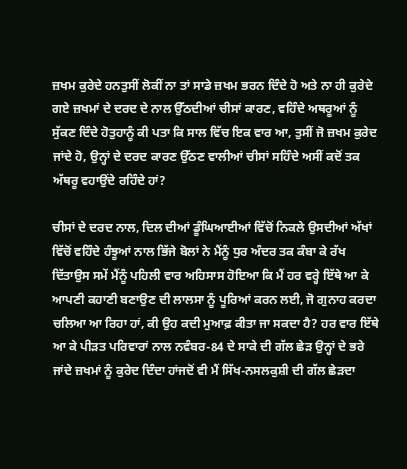ਜ਼ਖਮ ਕੁਰੇਦੇ ਹਨਤੁਸੀਂ ਲੋਕੀਂ ਨਾ ਤਾਂ ਸਾਡੇ ਜ਼ਖਮ ਭਰਨ ਦਿੰਦੇ ਹੋ ਅਤੇ ਨਾ ਹੀ ਕੁਰੇਦੇ ਗਏ ਜ਼ਖਮਾਂ ਦੇ ਦਰਦ ਦੇ ਨਾਲ ਉੱਠਦੀਆਂ ਚੀਸਾਂ ਕਾਰਣ, ਵਹਿੰਦੇ ਅਥਰੂਆਂ ਨੂੰ ਸੁੱਕਣ ਦਿੰਦੇ ਹੋਤੁਹਾਨੂੰ ਕੀ ਪਤਾ ਕਿ ਸਾਲ ਵਿੱਚ ਇਕ ਵਾਰ ਆ, ਤੁਸੀਂ ਜੋ ਜ਼ਖਮ ਕੁਰੇਦ ਜਾਂਦੇ ਹੋ, ਉਨ੍ਹਾਂ ਦੇ ਦਰਦ ਕਾਰਣ ਉੱਠਣ ਵਾਲੀਆਂ ਚੀਸਾਂ ਸਹਿੰਦੇ ਅਸੀਂ ਕਦੋਂ ਤਕ ਅੱਥਰੂ ਵਹਾਉਂਦੇ ਰਹਿੰਦੇ ਹਾਂ?

ਚੀਸਾਂ ਦੇ ਦਰਦ ਨਾਲ, ਦਿਲ ਦੀਆਂ ਡੂੰਘਿਆਈਆਂ ਵਿੱਚੋਂ ਨਿਕਲੇ ਉਸਦੀਆਂ ਅੱਖਾਂ ਵਿੱਚੋਂ ਵਹਿੰਦੇ ਹੰਝੂਆਂ ਨਾਲ ਭਿੱਜੇ ਬੋਲਾਂ ਨੇ ਮੈਂਨੂੰ ਧੁਰ ਅੰਦਰ ਤਕ ਕੰਬਾ ਕੇ ਰੱਖ ਦਿੱਤਾਉਸ ਸਮੇਂ ਮੈਂਨੂੰ ਪਹਿਲੀ ਵਾਰ ਅਹਿਸਾਸ ਹੋਇਆ ਕਿ ਮੈਂ ਹਰ ਵਰ੍ਹੇ ਇੱਥੇ ਆ ਕੇ ਆਪਣੀ ਕਹਾਣੀ ਬਣਾਉਣ ਦੀ ਲਾਲਸਾ ਨੂੰ ਪੂਰਿਆਂ ਕਰਨ ਲਈ, ਜੋ ਗੁਨਾਹ ਕਰਦਾ ਚਲਿਆ ਆ ਰਿਹਾ ਹਾਂ, ਕੀ ਉਹ ਕਦੀ ਮੁਆਫ਼ ਕੀਤਾ ਜਾ ਸਕਦਾ ਹੈ? ਹਰ ਵਾਰ ਇੱਥੇ ਆ ਕੇ ਪੀੜਤ ਪਰਿਵਾਰਾਂ ਨਾਲ ਨਵੰਬਰ-84 ਦੇ ਸਾਕੇ ਦੀ ਗੱਲ ਛੇੜ ਉਨ੍ਹਾਂ ਦੇ ਭਰੇ ਜਾਂਦੇ ਜ਼ਖਮਾਂ ਨੂੰ ਕੁਰੇਦ ਦਿੰਦਾ ਹਾਂਜਦੋਂ ਵੀ ਮੈਂ ਸਿੱਖ-ਨਸਲਕੁਸ਼ੀ ਦੀ ਗੱਲ ਛੇੜਦਾ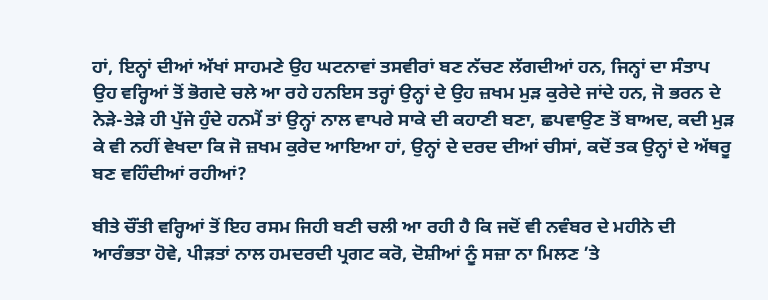ਹਾਂ, ਇਨ੍ਹਾਂ ਦੀਆਂ ਅੱਖਾਂ ਸਾਹਮਣੇ ਉਹ ਘਟਨਾਵਾਂ ਤਸਵੀਰਾਂ ਬਣ ਨੱਚਣ ਲੱਗਦੀਆਂ ਹਨ, ਜਿਨ੍ਹਾਂ ਦਾ ਸੰਤਾਪ ਉਹ ਵਰ੍ਹਿਆਂ ਤੋਂ ਭੋਗਦੇ ਚਲੇ ਆ ਰਹੇ ਹਨਇਸ ਤਰ੍ਹਾਂ ਉਨ੍ਹਾਂ ਦੇ ਉਹ ਜ਼ਖਮ ਮੁੜ ਕੁਰੇਦੇ ਜਾਂਦੇ ਹਨ, ਜੋ ਭਰਨ ਦੇ ਨੇੜੇ-ਤੇੜੇ ਹੀ ਪੁੱਜੇ ਹੁੰਦੇ ਹਨਮੈਂ ਤਾਂ ਉਨ੍ਹਾਂ ਨਾਲ ਵਾਪਰੇ ਸਾਕੇ ਦੀ ਕਹਾਣੀ ਬਣਾ, ਛਪਵਾਉਣ ਤੋਂ ਬਾਅਦ, ਕਦੀ ਮੁੜ ਕੇ ਵੀ ਨਹੀਂ ਵੇਖਦਾ ਕਿ ਜੋ ਜ਼ਖਮ ਕੁਰੇਦ ਆਇਆ ਹਾਂ, ਉਨ੍ਹਾਂ ਦੇ ਦਰਦ ਦੀਆਂ ਚੀਸਾਂ, ਕਦੋਂ ਤਕ ਉਨ੍ਹਾਂ ਦੇ ਅੱਥਰੂ ਬਣ ਵਹਿੰਦੀਆਂ ਰਹੀਆਂ?

ਬੀਤੇ ਚੌਂਤੀ ਵਰ੍ਹਿਆਂ ਤੋਂ ਇਹ ਰਸਮ ਜਿਹੀ ਬਣੀ ਚਲੀ ਆ ਰਹੀ ਹੈ ਕਿ ਜਦੋਂ ਵੀ ਨਵੰਬਰ ਦੇ ਮਹੀਨੇ ਦੀ ਆਰੰਭਤਾ ਹੋਵੇ, ਪੀੜਤਾਂ ਨਾਲ ਹਮਦਰਦੀ ਪ੍ਰਗਟ ਕਰੋ, ਦੋਸ਼ੀਆਂ ਨੂੰ ਸਜ਼ਾ ਨਾ ਮਿਲਣ ’ਤੇ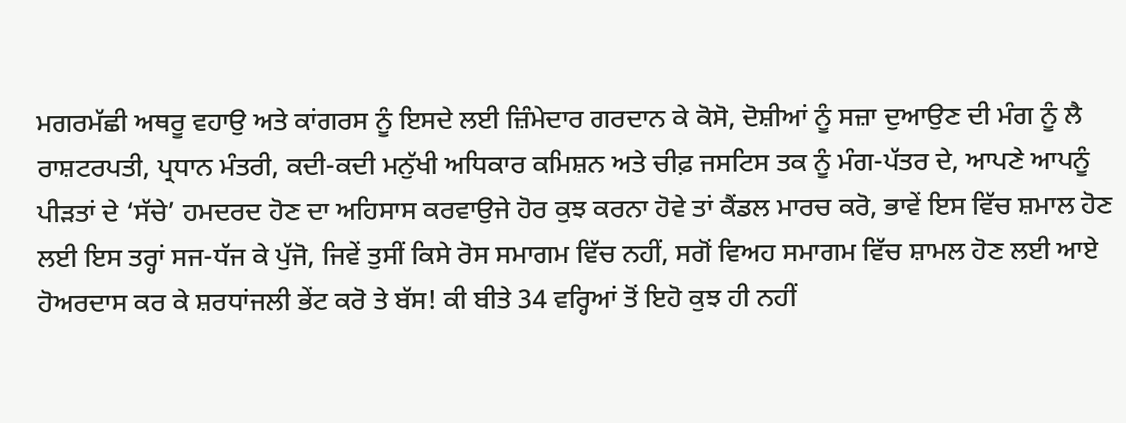ਮਗਰਮੱਛੀ ਅਥਰੂ ਵਹਾਉ ਅਤੇ ਕਾਂਗਰਸ ਨੂੰ ਇਸਦੇ ਲਈ ਜ਼ਿੰਮੇਦਾਰ ਗਰਦਾਨ ਕੇ ਕੋਸੋ, ਦੋਸ਼ੀਆਂ ਨੂੰ ਸਜ਼ਾ ਦੁਆਉਣ ਦੀ ਮੰਗ ਨੂੰ ਲੈ ਰਾਸ਼ਟਰਪਤੀ, ਪ੍ਰਧਾਨ ਮੰਤਰੀ, ਕਦੀ-ਕਦੀ ਮਨੁੱਖੀ ਅਧਿਕਾਰ ਕਮਿਸ਼ਨ ਅਤੇ ਚੀਫ਼ ਜਸਟਿਸ ਤਕ ਨੂੰ ਮੰਗ-ਪੱਤਰ ਦੇ, ਆਪਣੇ ਆਪਨੂੰ ਪੀੜਤਾਂ ਦੇ ‘ਸੱਚੇ’ ਹਮਦਰਦ ਹੋਣ ਦਾ ਅਹਿਸਾਸ ਕਰਵਾਉਜੇ ਹੋਰ ਕੁਝ ਕਰਨਾ ਹੋਵੇ ਤਾਂ ਕੈਂਡਲ ਮਾਰਚ ਕਰੋ, ਭਾਵੇਂ ਇਸ ਵਿੱਚ ਸ਼ਮਾਲ ਹੋਣ ਲਈ ਇਸ ਤਰ੍ਹਾਂ ਸਜ-ਧੱਜ ਕੇ ਪੁੱਜੋ, ਜਿਵੇਂ ਤੁਸੀਂ ਕਿਸੇ ਰੋਸ ਸਮਾਗਮ ਵਿੱਚ ਨਹੀਂ, ਸਗੋਂ ਵਿਅਹ ਸਮਾਗਮ ਵਿੱਚ ਸ਼ਾਮਲ ਹੋਣ ਲਈ ਆਏ ਹੋਅਰਦਾਸ ਕਰ ਕੇ ਸ਼ਰਧਾਂਜਲੀ ਭੇਂਟ ਕਰੋ ਤੇ ਬੱਸ! ਕੀ ਬੀਤੇ 34 ਵਰ੍ਹਿਆਂ ਤੋਂ ਇਹੋ ਕੁਝ ਹੀ ਨਹੀਂ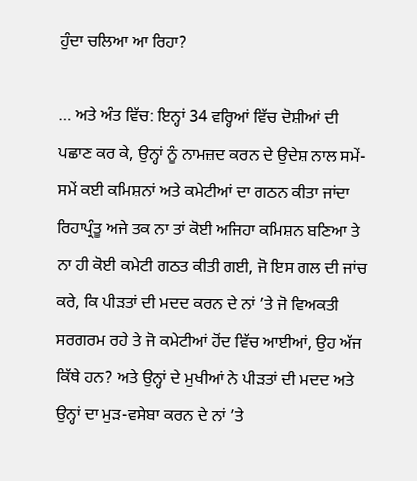ਹੁੰਦਾ ਚਲਿਆ ਆ ਰਿਹਾ?

… ਅਤੇ ਅੰਤ ਵਿੱਚ: ਇਨ੍ਹਾਂ 34 ਵਰ੍ਹਿਆਂ ਵਿੱਚ ਦੋਸ਼ੀਆਂ ਦੀ ਪਛਾਣ ਕਰ ਕੇ, ਉਨ੍ਹਾਂ ਨੂੰ ਨਾਮਜ਼ਦ ਕਰਨ ਦੇ ਉਦੇਸ਼ ਨਾਲ ਸਮੇਂ-ਸਮੇਂ ਕਈ ਕਮਿਸ਼ਨਾਂ ਅਤੇ ਕਮੇਟੀਆਂ ਦਾ ਗਠਨ ਕੀਤਾ ਜਾਂਦਾ ਰਿਹਾਪ੍ਰੰਤੂ ਅਜੇ ਤਕ ਨਾ ਤਾਂ ਕੋਈ ਅਜਿਹਾ ਕਮਿਸ਼ਨ ਬਣਿਆ ਤੇ ਨਾ ਹੀ ਕੋਈ ਕਮੇਟੀ ਗਠਤ ਕੀਤੀ ਗਈ, ਜੋ ਇਸ ਗਲ ਦੀ ਜਾਂਚ ਕਰੇ, ਕਿ ਪੀੜਤਾਂ ਦੀ ਮਦਦ ਕਰਨ ਦੇ ਨਾਂ ’ਤੇ ਜੋ ਵਿਅਕਤੀ ਸਰਗਰਮ ਰਹੇ ਤੇ ਜੋ ਕਮੇਟੀਆਂ ਹੋਂਦ ਵਿੱਚ ਆਈਆਂ, ਉਹ ਅੱਜ ਕਿੱਥੇ ਹਨ? ਅਤੇ ਉਨ੍ਹਾਂ ਦੇ ਮੁਖੀਆਂ ਨੇ ਪੀੜਤਾਂ ਦੀ ਮਦਦ ਅਤੇ ਉਨ੍ਹਾਂ ਦਾ ਮੁੜ-ਵਸੇਬਾ ਕਰਨ ਦੇ ਨਾਂ ’ਤੇ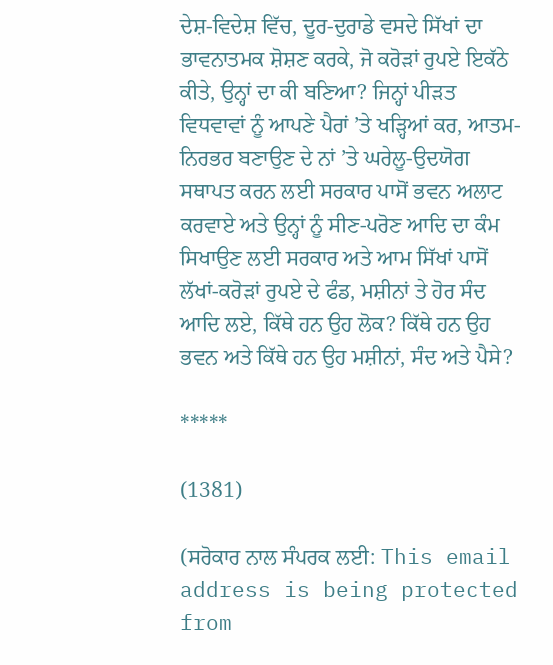ਦੇਸ਼-ਵਿਦੇਸ਼ ਵਿੱਚ, ਦੂਰ-ਦੁਰਾਡੇ ਵਸਦੇ ਸਿੱਖਾਂ ਦਾ ਭਾਵਨਾਤਮਕ ਸ਼ੋਸ਼ਣ ਕਰਕੇ, ਜੋ ਕਰੋੜਾਂ ਰੁਪਏ ਇਕੱਠੇ ਕੀਤੇ, ਉਨ੍ਹਾਂ ਦਾ ਕੀ ਬਣਿਆ? ਜਿਨ੍ਹਾਂ ਪੀੜਤ ਵਿਧਵਾਵਾਂ ਨੂੰ ਆਪਣੇ ਪੈਰਾਂ ’ਤੇ ਖੜ੍ਹਿਆਂ ਕਰ, ਆਤਮ-ਨਿਰਭਰ ਬਣਾਉਣ ਦੇ ਨਾਂ ’ਤੇ ਘਰੇਲੂ-ਉਦਯੋਗ ਸਥਾਪਤ ਕਰਨ ਲਈ ਸਰਕਾਰ ਪਾਸੋਂ ਭਵਨ ਅਲਾਟ ਕਰਵਾਏ ਅਤੇ ਉਨ੍ਹਾਂ ਨੂੰ ਸੀਣ-ਪਰੋਣ ਆਦਿ ਦਾ ਕੰਮ ਸਿਖਾਉਣ ਲਈ ਸਰਕਾਰ ਅਤੇ ਆਮ ਸਿੱਖਾਂ ਪਾਸੋਂ ਲੱਖਾਂ-ਕਰੋੜਾਂ ਰੁਪਏ ਦੇ ਫੰਡ, ਮਸ਼ੀਨਾਂ ਤੇ ਹੋਰ ਸੰਦ ਆਦਿ ਲਏ, ਕਿੱਥੇ ਹਨ ਉਹ ਲੋਕ? ਕਿੱਥੇ ਹਨ ਉਹ ਭਵਨ ਅਤੇ ਕਿੱਥੇ ਹਨ ਉਹ ਮਸ਼ੀਨਾਂ, ਸੰਦ ਅਤੇ ਪੈਸੇ?

*****

(1381)

(ਸਰੋਕਾਰ ਨਾਲ ਸੰਪਰਕ ਲਈ: This email address is being protected from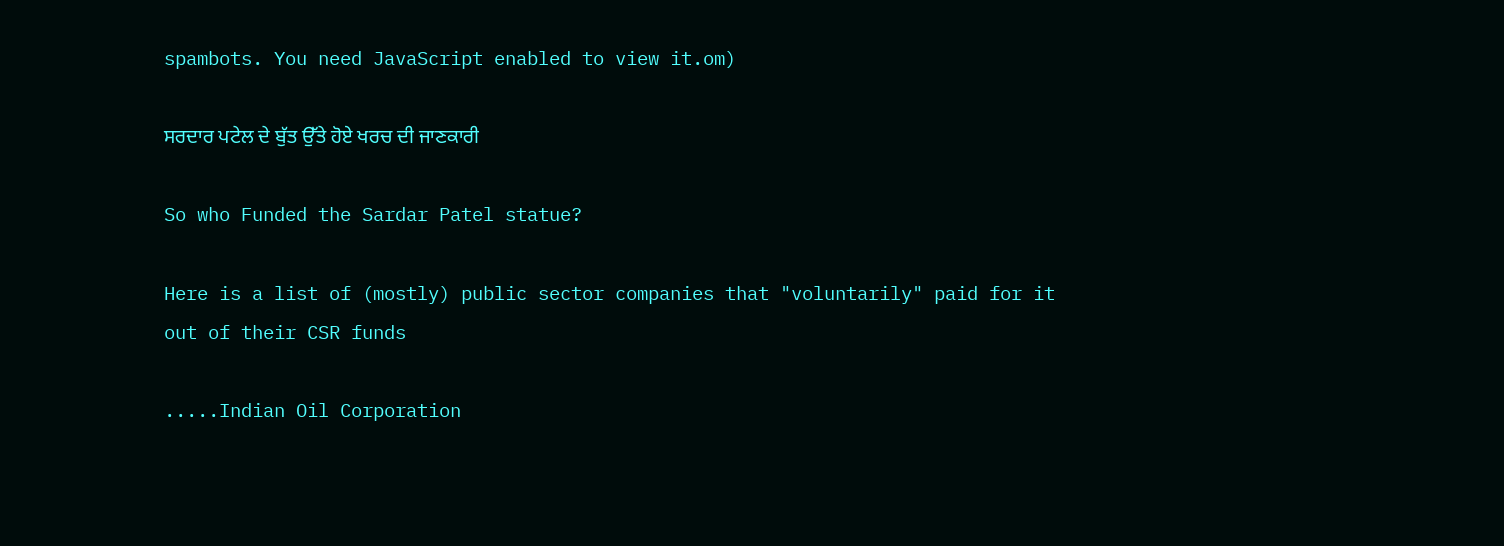spambots. You need JavaScript enabled to view it.om)

ਸਰਦਾਰ ਪਟੇਲ ਦੇ ਬੁੱਤ ਉੱਤੇ ਹੋਏ ਖਰਚ ਦੀ ਜਾਣਕਾਰੀ

So who Funded the Sardar Patel statue?

Here is a list of (mostly) public sector companies that "voluntarily" paid for it out of their CSR funds

.....Indian Oil Corporation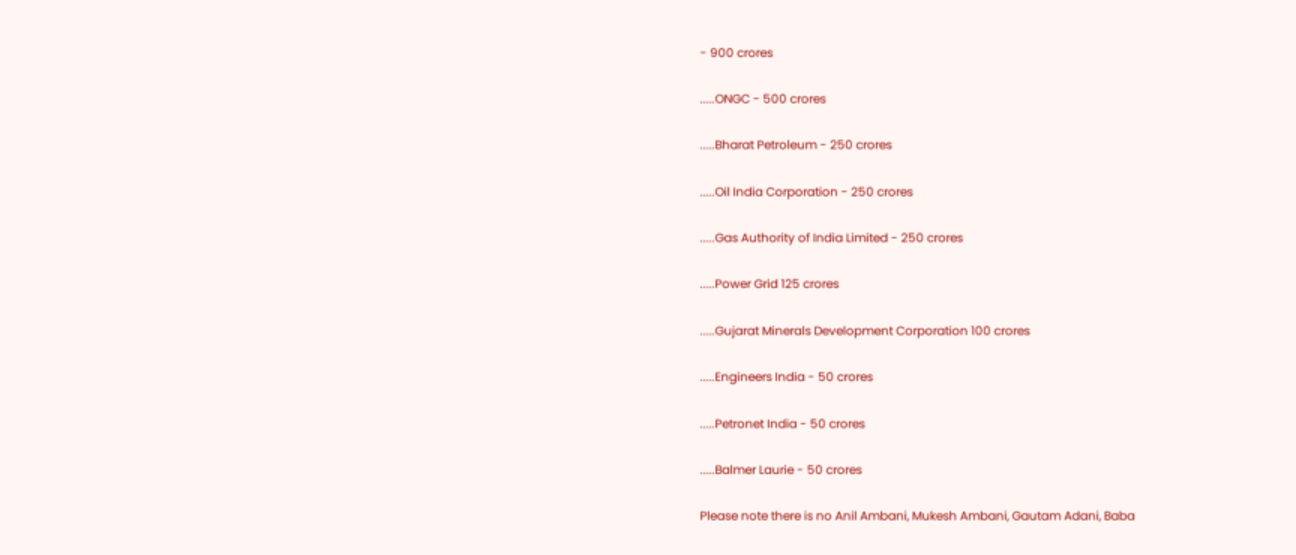- 900 crores

.....ONGC - 500 crores

.....Bharat Petroleum - 250 crores

.....Oil India Corporation - 250 crores

.....Gas Authority of India Limited - 250 crores

.....Power Grid 125 crores

.....Gujarat Minerals Development Corporation 100 crores

.....Engineers India - 50 crores

.....Petronet India - 50 crores

.....Balmer Laurie - 50 crores

Please note there is no Anil Ambani, Mukesh Ambani, Gautam Adani, Baba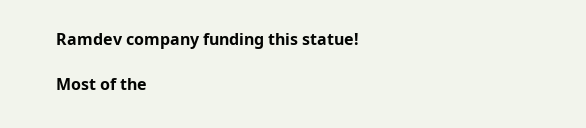Ramdev company funding this statue!

Most of the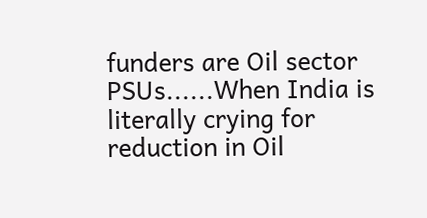funders are Oil sector PSUs......When India is literally crying for reduction in Oil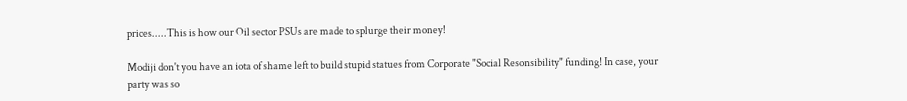prices.....This is how our Oil sector PSUs are made to splurge their money!

Modiji don't you have an iota of shame left to build stupid statues from Corporate "Social Resonsibility" funding! In case, your party was so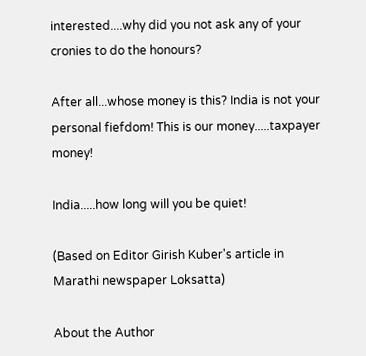interested....why did you not ask any of your cronies to do the honours?

After all...whose money is this? India is not your personal fiefdom! This is our money.....taxpayer money!

India.....how long will you be quiet!

(Based on Editor Girish Kuber's article in Marathi newspaper Loksatta)

About the Author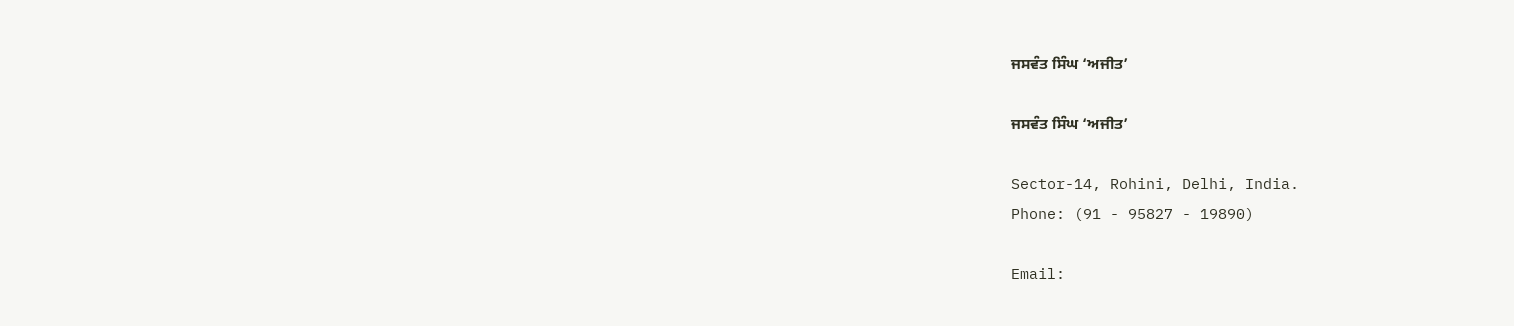ਜਸਵੰਤ ਸਿੰਘ ‘ਅਜੀਤ’

ਜਸਵੰਤ ਸਿੰਘ ‘ਅਜੀਤ’

Sector-14, Rohini, Delhi, India.
Phone: (91 - 95827 - 19890)

Email: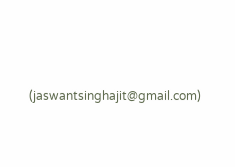(jaswantsinghajit@gmail.com)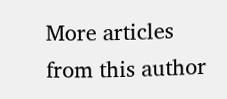More articles from this author